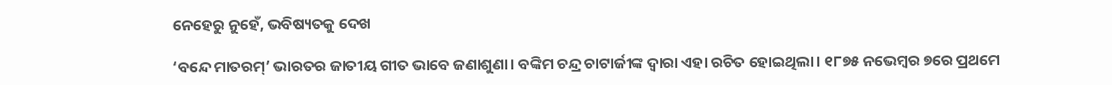ନେହେରୁ ନୁହେଁ, ଭବିଷ୍ୟତକୁ ଦେଖ

‘ବନ୍ଦେ ମାତରମ୍‌’ ଭାରତର ଜାତୀୟ ଗୀତ ଭାବେ ଜଣାଶୁଣା। ବଙ୍କିମ ଚନ୍ଦ୍ର ଚାଟାର୍ଜୀଙ୍କ ଦ୍ୱାରା ଏହା ରଚିତ ହୋଇଥିଲା। ୧୮୭୫ ନଭେମ୍ବର ୭ରେ ପ୍ରଥମେ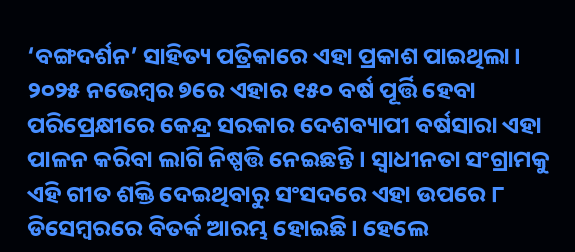‘ବଙ୍ଗଦର୍ଶନ’ ସାହିତ୍ୟ ପତ୍ରିକାରେ ଏହା ପ୍ରକାଶ ପାଇଥିଲା। ୨୦୨୫ ନଭେମ୍ବର ୭ରେ ଏହାର ୧୫୦ ବର୍ଷ ପୂର୍ତ୍ତି ହେବା ପରିପ୍ରେକ୍ଷୀରେ କେନ୍ଦ୍ର ସରକାର ଦେଶବ୍ୟାପୀ ବର୍ଷସାରା ଏହା ପାଳନ କରିବା ଲାଗି ନିଷ୍ପତ୍ତି ନେଇଛନ୍ତି। ସ୍ବାଧୀନତା ସଂଗ୍ରାମକୁ ଏହି ଗୀତ ଶକ୍ତି ଦେଇଥିବାରୁ ସଂସଦରେ ଏହା ଉପରେ ୮ ଡିସେମ୍ବରରେ ବିତର୍କ ଆରମ୍ଭ ହୋଇଛି। ହେଲେ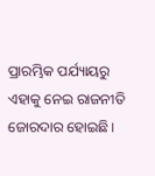ପ୍ରାରମ୍ଭିକ ପର୍ଯ୍ୟାୟରୁ ଏହାକୁ ନେଇ ରାଜନୀତି ଜୋରଦାର ହୋଇଛି।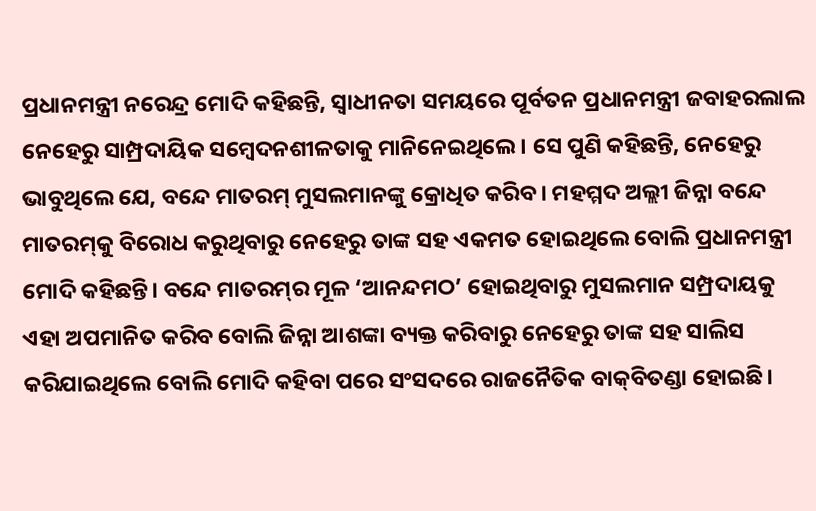ପ୍ରଧାନମନ୍ତ୍ରୀ ନରେନ୍ଦ୍ର ମୋଦି କହିଛନ୍ତି, ସ୍ବାଧୀନତା ସମୟରେ ପୂର୍ବତନ ପ୍ରଧାନମନ୍ତ୍ରୀ ଜବାହରଲାଲ ନେହେରୁ ସାମ୍ପ୍ରଦାୟିକ ସମ୍ବେଦନଶୀଳତାକୁ ମାନିନେଇଥିଲେ। ସେ ପୁଣି କହିଛନ୍ତି, ନେହେରୁ ଭାବୁଥିଲେ ଯେ, ବନ୍ଦେ ମାତରମ୍‌ ମୁସଲମାନଙ୍କୁ କ୍ରୋଧିତ କରିବ। ମହମ୍ମଦ ଅଲ୍ଲୀ ଜିନ୍ନା ବନ୍ଦେ ମାତରମ୍‌କୁ ବିରୋଧ କରୁଥିବାରୁ ନେହେରୁ ତାଙ୍କ ସହ ଏକମତ ହୋଇଥିଲେ ବୋଲି ପ୍ରଧାନମନ୍ତ୍ରୀ ମୋଦି କହିଛନ୍ତି। ବନ୍ଦେ ମାତରମ୍‌ର ମୂଳ ‘ଆନନ୍ଦମଠ’ ହୋଇଥିବାରୁ ମୁସଲମାନ ସମ୍ପ୍ରଦାୟକୁ ଏହା ଅପମାନିତ କରିବ ବୋଲି ଜିନ୍ନା ଆଶଙ୍କା ବ୍ୟକ୍ତ କରିବାରୁ ନେହେରୁ ତାଙ୍କ ସହ ସାଲିସ କରିଯାଇଥିଲେ ବୋଲି ମୋଦି କହିବା ପରେ ସଂସଦରେ ରାଜନୈତିକ ବାକ୍‌ବିତଣ୍ଡା ହୋଇଛି।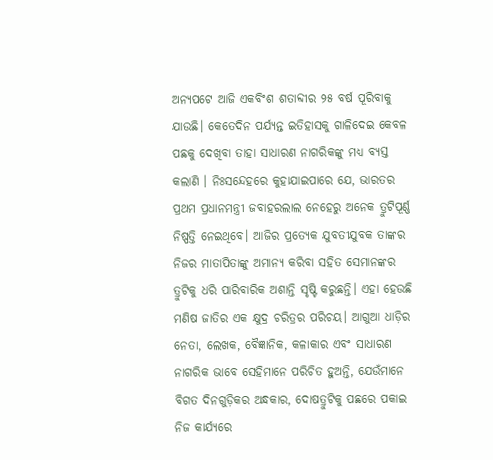ଅନ୍ୟପଟେ ଆଜି ଏକବିଂଶ ଶତାବ୍ଦୀର ୨୫ ବର୍ଷ ପୂରିବାକୁ ଯାଉଛି। କେତେଦିନ ପର୍ଯ୍ୟନ୍ତ ଇତିହାସକୁ ଗାଳିଦେଇ କେବଳ ପଛକୁ ଦେଖିବା ତାହା ସାଧାରଣ ନାଗରିକଙ୍କୁ ମଧ୍ୟ ବ୍ୟସ୍ତ କଲାଣି । ନିଃସନ୍ଦେହରେ କୁହାଯାଇପାରେ ଯେ, ଭାରତର ପ୍ରଥମ ପ୍ରଧାନମନ୍ତ୍ରୀ ଜବାହରଲାଲ ନେହେରୁ ଅନେକ ତ୍ରୁଟିପୂର୍ଣ୍ଣ ନିଷ୍ପତ୍ତି ନେଇଥିବେ। ଆଜିର ପ୍ରତ୍ୟେକ ଯୁବତୀଯୁବକ ତାଙ୍କର ନିଜର ମାତାପିତାଙ୍କୁ ଅମାନ୍ୟ କରିବା ସହିତ ସେମାନଙ୍କର ତ୍ରୁଟିକୁ ଧରି ପାରିବାରିକ ଅଶାନ୍ତି ସୃଷ୍ଟି କରୁଛନ୍ତି। ଏହା ହେଉଛି ମଣିଷ ଜାତିର ଏକ କ୍ଷୁଦ୍ର ଚରିତ୍ରର ପରିଚୟ। ଆଗୁଆ ଧାଡ଼ିର ନେତା, ଲେଖକ, ବୈଜ୍ଞାନିକ, କଳାକାର ଏବଂ ସାଧାରଣ ନାଗରିକ ଭାବେ ସେହିମାନେ ପରିଚିତ ହୁଅନ୍ତି, ଯେଉଁମାନେ ବିଗତ ଦିନଗୁଡ଼ିକର ଅନ୍ଧକାର, ଦୋଷତ୍ରୁଟିକୁ ପଛରେ ପକାଇ ନିଜ କାର୍ଯ୍ୟରେ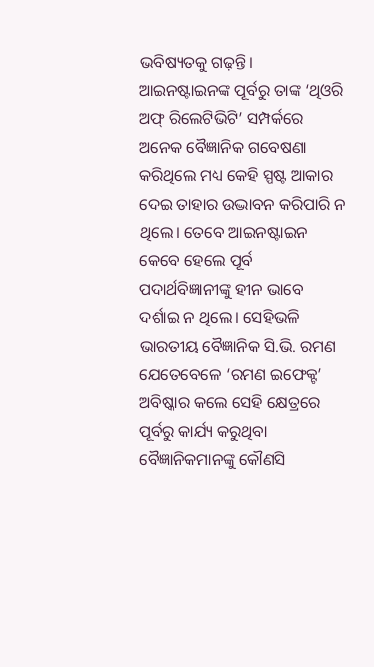ଭବିଷ୍ୟତକୁ ଗଢ଼ନ୍ତି। ଆଇନଷ୍ଟାଇନଙ୍କ ପୂର୍ବରୁ ତାଙ୍କ ‘ଥିଓରି ଅଫ୍‌ ରିଲେଟିଭିଟି’ ସମ୍ପର୍କରେ ଅନେକ ବୈଜ୍ଞାନିକ ଗବେଷଣା କରିଥିଲେ ମଧ୍ୟ କେହି ସ୍ପଷ୍ଟ ଆକାର ଦେଇ ତାହାର ଉଦ୍ଭାବନ କରିପାରି ନ ଥିଲେ। ତେବେ ଆଇନଷ୍ଟାଇନ କେବେ ହେଲେ ପୂର୍ବ ପଦାର୍ଥବିଜ୍ଞାନୀଙ୍କୁ ହୀନ ଭାବେ ଦର୍ଶାଇ ନ ଥିଲେ। ସେହିଭଳି ଭାରତୀୟ ବୈଜ୍ଞାନିକ ସି.ଭି. ରମଣ ଯେତେବେଳେ ‘ରମଣ ଇଫେକ୍ଟ’ ଅବିଷ୍କାର କଲେ ସେହି କ୍ଷେତ୍ରରେ ପୂର୍ବରୁ କାର୍ଯ୍ୟ କରୁଥିବା ବୈଜ୍ଞାନିକମାନଙ୍କୁ କୌଣସି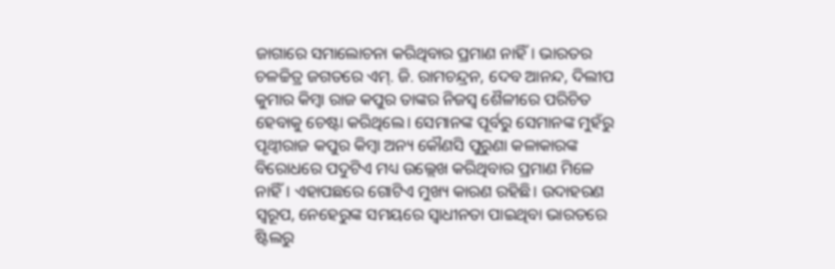ଜାଗାରେ ସମାଲୋଚନା କରିଥିବାର ପ୍ରମାଣ ନାହିଁ। ଭାରତର ଚଳଚ୍ଚିତ୍ର ଜଗତରେ ଏମ୍‌. ଜି. ରାମଚନ୍ଦ୍ରନ, ଦେବ ଆନନ୍ଦ, ଦିଲୀପ କୁମାର କିମ୍ବା ରାଜ କପୁର ତାଙ୍କର ନିଜସ୍ବ ଶୈଳୀରେ ପରିଚିତ ହେବାକୁ ଚେଷ୍ଟା କରିଥିଲେ। ସେମାନଙ୍କ ପୂର୍ବରୁ ସେମାନଙ୍କ ମୁହଁରୁ ପୃଥ୍ବୀରାଜ କପୁର କିମ୍ବା ଅନ୍ୟ କୌଣସି ପୁରୁଣା କଳାକାରଙ୍କ ବିରୋଧରେ ପଦୁଟିଏ ମଧ୍ୟ ଉଲ୍ଲେଖ କରିଥିବାର ପ୍ରମାଣ ମିଳେ ନାହିଁ। ଏହାପଛରେ ଗୋଟିଏ ମୁଖ୍ୟ କାରଣ ରହିଛି। ଉଦାହରଣ ସ୍ବରୂପ, ନେହେରୁଙ୍କ ସମୟରେ ସ୍ବାଧୀନତା ପାଇଥିବା ଭାରତରେ ଷ୍ଟିଲରୁ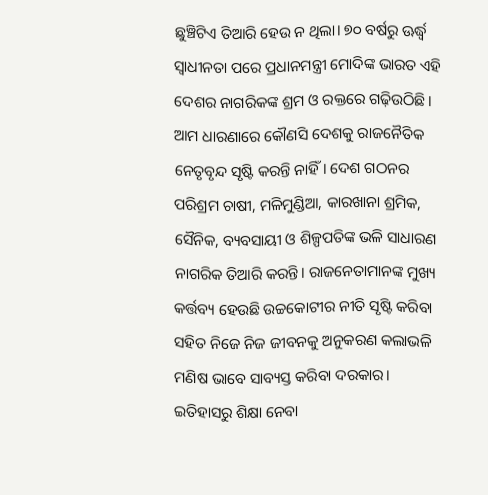ଛୁଞ୍ଚିଟିଏ ତିଆରି ହେଉ ନ ଥିଲା। ୭୦ ବର୍ଷରୁ ଊର୍ଦ୍ଧ୍ୱ ସ୍ବାଧୀନତା ପରେ ପ୍ରଧାନମନ୍ତ୍ରୀ ମୋଦିଙ୍କ ଭାରତ ଏହି ଦେଶର ନାଗରିକଙ୍କ ଶ୍ରମ ଓ ରକ୍ତରେ ଗଢ଼ିଉଠିଛି। ଆମ ଧାରଣାରେ କୌଣସି ଦେଶକୁ ରାଜନୈତିକ ନେତୃବୃନ୍ଦ ସୃଷ୍ଟି କରନ୍ତି ନାହିଁ। ଦେଶ ଗଠନର ପରିଶ୍ରମ ଚାଷୀ, ମଳିମୁଣ୍ଡିଆ, କାରଖାନା ଶ୍ରମିକ, ସୈନିକ, ବ୍ୟବସାୟୀ ଓ ଶିଳ୍ପପତିଙ୍କ ଭଳି ସାଧାରଣ ନାଗରିକ ତିଆରି କରନ୍ତି। ରାଜନେତାମାନଙ୍କ ମୁଖ୍ୟ କର୍ତ୍ତବ୍ୟ ହେଉଛି ଉଚ୍ଚକୋଟୀର ନୀତି ସୃଷ୍ଟି କରିବା ସହିତ ନିଜେ ନିଜ ଜୀବନକୁ ଅନୁକରଣ କଲାଭଳି ମଣିଷ ଭାବେ ସାବ୍ୟସ୍ତ କରିବା ଦରକାର। ଇତିହାସରୁ ଶିକ୍ଷା ନେବା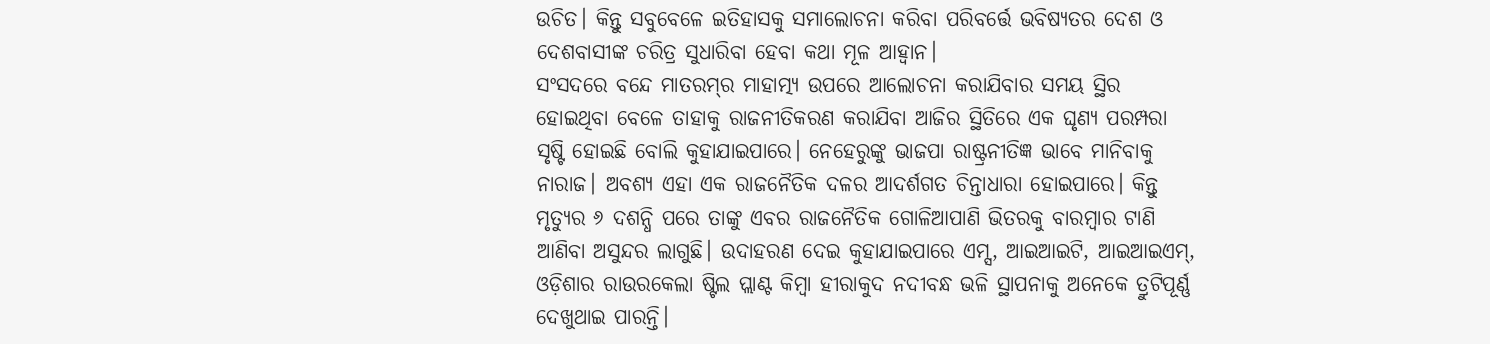ଉଚିତ। କିନ୍ତୁ ସବୁବେଳେ ଇତିହାସକୁ ସମାଲୋଚନା କରିବା ପରିବର୍ତ୍ତେ ଭବିଷ୍ୟତର ଦେଶ ଓ ଦେଶବାସୀଙ୍କ ଚରିତ୍ର ସୁଧାରିବା ହେବା କଥା ମୂଳ ଆହ୍ବାନ।
ସଂସଦରେ ବନ୍ଦେ ମାତରମ୍‌ର ମାହାତ୍ମ୍ୟ ଉପରେ ଆଲୋଚନା କରାଯିବାର ସମୟ ସ୍ଥିର ହୋଇଥିବା ବେଳେ ତାହାକୁ ରାଜନୀତିକରଣ କରାଯିବା ଆଜିର ସ୍ଥିତିରେ ଏକ ଘୃଣ୍ୟ ପରମ୍ପରା ସୃଷ୍ଟି ହୋଇଛି ବୋଲି କୁହାଯାଇପାରେ। ନେହେରୁଙ୍କୁ ଭାଜପା ରାଷ୍ଟ୍ରନୀତିଜ୍ଞ ଭାବେ ମାନିବାକୁ ନାରାଜ। ଅବଶ୍ୟ ଏହା ଏକ ରାଜନୈତିକ ଦଳର ଆଦର୍ଶଗତ ଚିନ୍ତାଧାରା ହୋଇପାରେ। କିନ୍ତୁ ମୃତ୍ୟୁର ୬ ଦଶନ୍ଧି ପରେ ତାଙ୍କୁ ଏବର ରାଜନୈତିକ ଗୋଳିଆପାଣି ଭିତରକୁ ବାରମ୍ବାର ଟାଣି ଆଣିବା ଅସୁନ୍ଦର ଲାଗୁଛି। ଉଦାହରଣ ଦେଇ କୁହାଯାଇପାରେ ଏମ୍ସ, ଆଇଆଇଟି, ଆଇଆଇଏମ୍‌, ଓଡ଼ିଶାର ରାଉରକେଲା ଷ୍ଟିଲ ପ୍ଲାଣ୍ଟ କିମ୍ବା ହୀରାକୁଦ ନଦୀବନ୍ଧ ଭଳି ସ୍ଥାପନାକୁ ଅନେକେ ତ୍ରୁଟିପୂର୍ଣ୍ଣ ଦେଖୁଥାଇ ପାରନ୍ତି।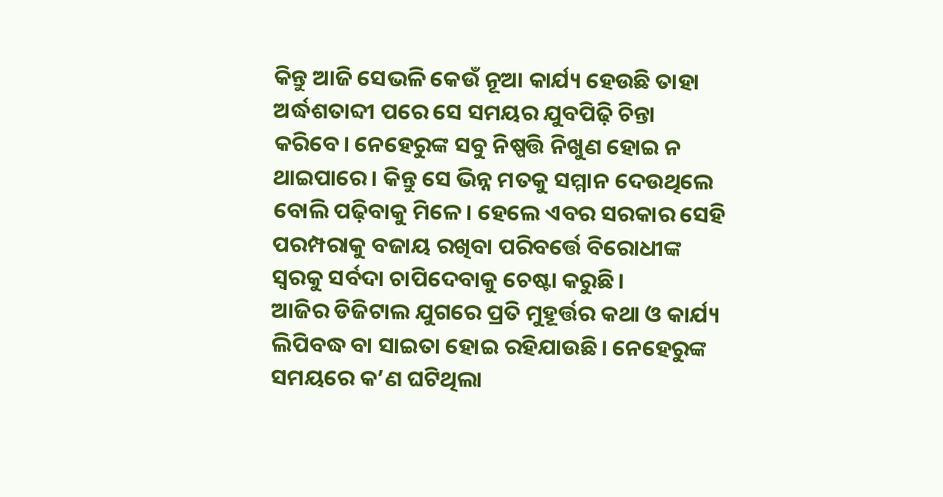କିନ୍ତୁ ଆଜି ସେଭଳି କେଉଁ ନୂଆ କାର୍ଯ୍ୟ ହେଉଛି ତାହା ଅର୍ଦ୍ଧଶତାବ୍ଦୀ ପରେ ସେ ସମୟର ଯୁବପିଢ଼ି ଚିନ୍ତା କରିବେ। ନେହେରୁଙ୍କ ସବୁ ନିଷ୍ପତ୍ତି ନିଖୁଣ ହୋଇ ନ ଥାଇପାରେ। କିନ୍ତୁ ସେ ଭିନ୍ନ ମତକୁ ସମ୍ମାନ ଦେଉଥିଲେ ବୋଲି ପଢ଼ିବାକୁ ମିଳେ। ହେଲେ ଏବର ସରକାର ସେହି ପରମ୍ପରାକୁ ବଜାୟ ରଖିବା ପରିବର୍ତ୍ତେ ବିରୋଧୀଙ୍କ ସ୍ବରକୁ ସର୍ବଦା ଚାପିଦେବାକୁ ଚେଷ୍ଟା କରୁଛି।
ଆଜିର ଡିଜିଟାଲ ଯୁଗରେ ପ୍ରତି ମୁହୂର୍ତ୍ତର କଥା ଓ କାର୍ଯ୍ୟ ଲିପିବଦ୍ଧ ବା ସାଇତା ହୋଇ ରହିଯାଉଛି। ନେହେରୁଙ୍କ ସମୟରେ କ’ଣ ଘଟିଥିଲା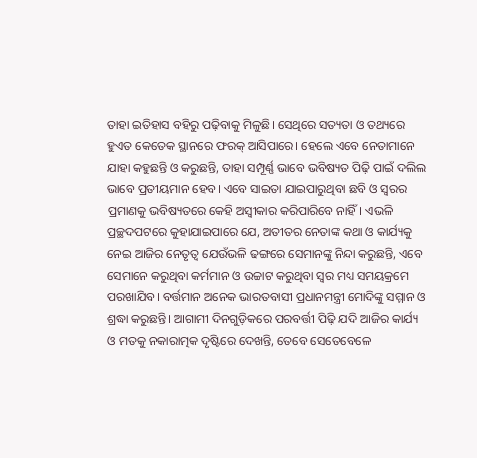ତାହା ଇତିହାସ ବହିରୁ ପଢ଼ିବାକୁ ମିଳୁଛି। ସେଥିରେ ସତ୍ୟତା ଓ ତଥ୍ୟରେ ହୁଏତ କେତେକ ସ୍ଥାନରେ ଫରକ୍‌ ଆସିପାରେ। ହେଲେ ଏବେ ନେତାମାନେ ଯାହା କହୁଛନ୍ତି ଓ କରୁଛନ୍ତି, ତାହା ସମ୍ପୂର୍ଣ୍ଣ ଭାବେ ଭବିଷ୍ୟତ ପିଢ଼ି ପାଇଁ ଦଲିଲ ଭାବେ ପ୍ରତୀୟମାନ ହେବ। ଏବେ ସାଇତା ଯାଇପାରୁଥିବା ଛବି ଓ ସ୍ବରର ପ୍ରମାଣକୁ ଭବିଷ୍ୟତରେ କେହି ଅସ୍ବୀକାର କରିପାରିବେ ନାହିଁ। ଏଭଳି ପ୍ରଚ୍ଛଦପଟରେ କୁହାଯାଇପାରେ ଯେ, ଅତୀତର ନେତାଙ୍କ କଥା ଓ କାର୍ଯ୍ୟକୁ ନେଇ ଆଜିର ନେତୃତ୍ୱ ଯେଉଁଭଳି ଢଙ୍ଗରେ ସେମାନଙ୍କୁ ନିନ୍ଦା କରୁଛନ୍ତି, ଏବେ ସେମାନେ କରୁଥିବା କର୍ମମାନ ଓ ଉଚ୍ଚାଟ କରୁଥିବା ସ୍ବର ମଧ୍ୟ ସମୟକ୍ରମେ ପରଖାଯିବ। ବର୍ତ୍ତମାନ ଅନେକ ଭାରତବାସୀ ପ୍ରଧାନମନ୍ତ୍ରୀ ମୋଦିଙ୍କୁ ସମ୍ମାନ ଓ ଶ୍ରଦ୍ଧା କରୁଛନ୍ତି। ଆଗାମୀ ଦିନଗୁଡ଼ିକରେ ପରବର୍ତ୍ତୀ ପିଢ଼ି ଯଦି ଆଜିର କାର୍ଯ୍ୟ ଓ ମତକୁ ନକାରାତ୍ମକ ଦୃଷ୍ଟିରେ ଦେଖନ୍ତି, ତେବେ ସେତେବେଳେ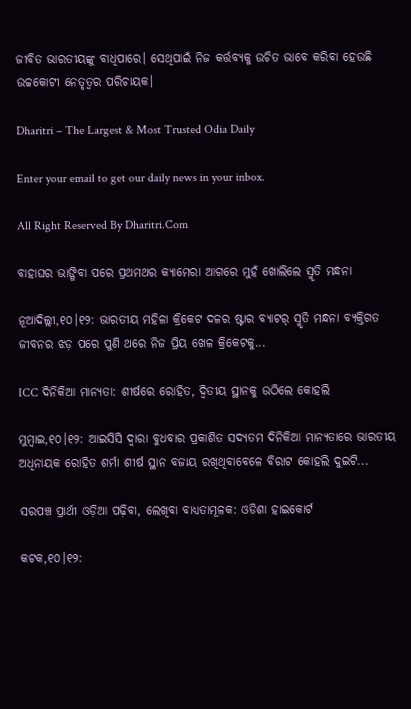ଜୀବିତ ଭାରତୀୟଙ୍କୁ ବାଧିପାରେ। ସେଥିପାଇଁ ନିଜ କର୍ତ୍ତବ୍ୟକୁ ଉଚିତ ଭାବେ କରିବା ହେଉଛି ଉଚ୍ଚକୋଟୀ ନେତୃତ୍ୱର ପରିଚାୟକ।

Dharitri – The Largest & Most Trusted Odia Daily

Enter your email to get our daily news in your inbox.

All Right Reserved By Dharitri.Com

ବାହାଘର ଭାଙ୍ଗିବା ପରେ ପ୍ରଥମଥର କ୍ୟାମେରା ଆଗରେ ମୁହଁ ଖୋଲିଲେ ସ୍ମୃତି ମନ୍ଧନା

ନୂଆଦିଲ୍ଲୀ,୧୦।୧୨: ଭାରତୀୟ ମହିଳା କ୍ରିକେଟ ଦଳର ଷ୍ଟାର ବ୍ୟାଟର୍ ସ୍ମୃତି ମନ୍ଧନା ବ୍ୟକ୍ତିଗତ ଜୀବନର ଝଡ଼ ପରେ ପୁଣି ଥରେ ନିଜ ପ୍ରିୟ ଖେଳ କ୍ରିକେଟକୁ...

ICC ଦିନିକିଆ ମାନ୍ୟତା: ଶୀର୍ଷରେ ରୋହିତ, ଦ୍ୱିତୀୟ ସ୍ଥାନକୁ ଉଠିଲେ କୋହଲି

ମୁମ୍ବାଇ,୧୦।୧୨: ଆଇସିସି ଦ୍ୱାରା ବୁଧବାର ପ୍ରକାଶିତ ସଦ୍ୟତମ ଦିନିକିଆ ମାନ୍ୟତାରେ ଭାରତୀୟ ଅଧିନାୟକ ରୋହିତ ଶର୍ମା ଶୀର୍ଷ ସ୍ଥାନ ବଜାୟ ରଖିଥିବାବେଳେ ବିରାଟ କୋହଲି ଦୁଇଟି...

ସରପଞ୍ଚ ପ୍ରାର୍ଥୀ ଓଡ଼ିଆ ପଢ଼ିବା, ଲେଖିବା ବାଧ୍ୟତାମୂଳକ: ଓଡିଶା ହାଇକୋର୍ଟ

କଟକ,୧୦।୧୨: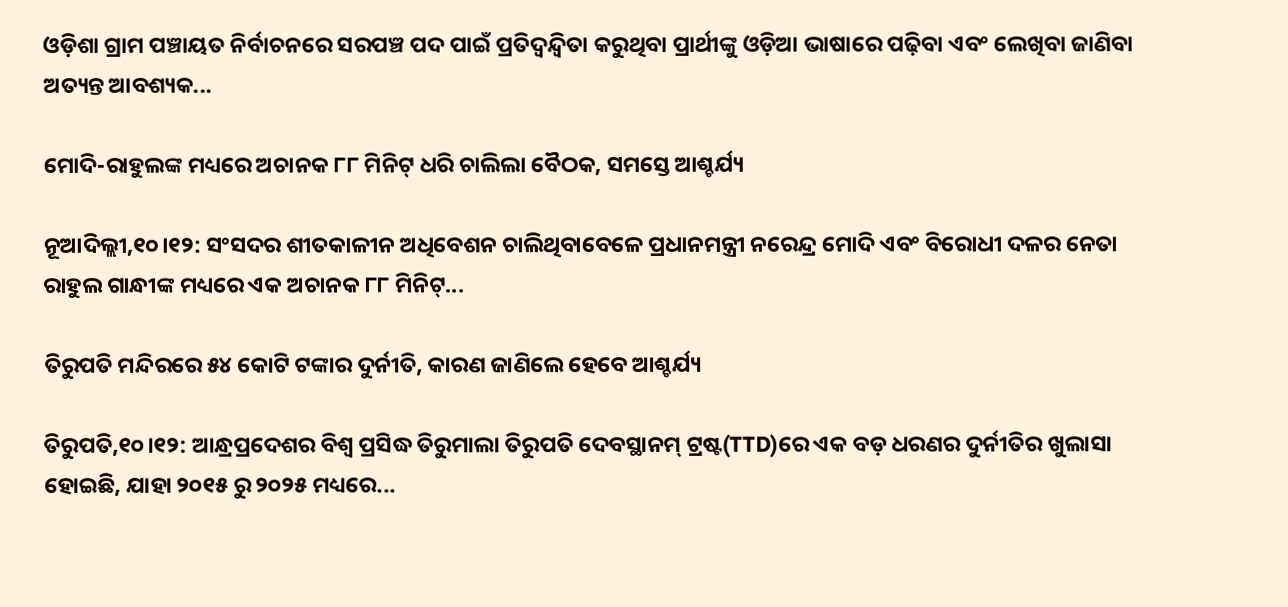ଓଡ଼ିଶା ଗ୍ରାମ ପଞ୍ଚାୟତ ନିର୍ବାଚନରେ ସରପଞ୍ଚ ପଦ ପାଇଁ ପ୍ରତିଦ୍ୱନ୍ଦ୍ୱିତା କରୁଥିବା ପ୍ରାର୍ଥୀଙ୍କୁ ଓଡ଼ିଆ ଭାଷାରେ ପଢ଼ିବା ଏବଂ ଲେଖିବା ଜାଣିବା ଅତ୍ୟନ୍ତ ଆବଶ୍ୟକ...

ମୋଦି-ରାହୁଲଙ୍କ ମଧ୍ୟରେ ଅଚାନକ ୮୮ ମିନିଟ୍ ଧରି ଚାଲିଲା ବୈଠକ, ସମସ୍ତେ ଆଶ୍ଚର୍ଯ୍ୟ

ନୂଆଦିଲ୍ଲୀ,୧୦।୧୨: ସଂସଦର ଶୀତକାଳୀନ ଅଧିବେଶନ ଚାଲିଥିବାବେଳେ ପ୍ରଧାନମନ୍ତ୍ରୀ ନରେନ୍ଦ୍ର ମୋଦି ଏବଂ ବିରୋଧୀ ଦଳର ନେତା ରାହୁଲ ଗାନ୍ଧୀଙ୍କ ମଧ୍ୟରେ ଏକ ଅଚାନକ ୮୮ ମିନିଟ୍...

ତିରୁପତି ମନ୍ଦିରରେ ୫୪ କୋଟି ଟଙ୍କାର ଦୁର୍ନୀତି, କାରଣ ଜାଣିଲେ ହେବେ ଆଶ୍ଚର୍ଯ୍ୟ

ତିରୁପତି,୧୦।୧୨: ଆନ୍ଧ୍ରପ୍ରଦେଶର ବିଶ୍ୱ ପ୍ରସିଦ୍ଧ ତିରୁମାଲା ତିରୁପତି ଦେବସ୍ଥାନମ୍ ଟ୍ରଷ୍ଟ(TTD)ରେ ଏକ ବଡ଼ ଧରଣର ଦୁର୍ନୀତିର ଖୁଲାସା ହୋଇଛି, ଯାହା ୨୦୧୫ ରୁ ୨୦୨୫ ମଧ୍ୟରେ...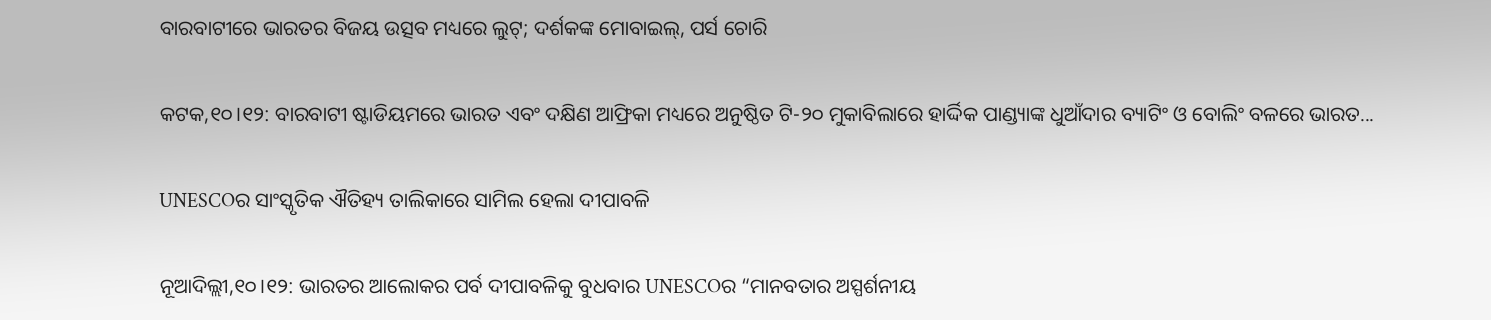ବାରବାଟୀରେ ଭାରତର ବିଜୟ ଉତ୍ସବ ମଧ୍ୟରେ ଲୁଟ୍; ଦର୍ଶକଙ୍କ ମୋବାଇଲ୍, ପର୍ସ ଚୋରି

କଟକ,୧୦।୧୨: ବାରବାଟୀ ଷ୍ଟାଡିୟମରେ ଭାରତ ଏବଂ ଦକ୍ଷିଣ ଆଫ୍ରିକା ମଧ୍ୟରେ ଅନୁଷ୍ଠିତ ଟି-୨୦ ମୁକାବିଲାରେ ହାର୍ଦ୍ଦିକ ପାଣ୍ଡ୍ୟାଙ୍କ ଧୁଆଁଦାର ବ୍ୟାଟିଂ ଓ ବୋଲିଂ ବଳରେ ଭାରତ...

UNESCOର ସାଂସ୍କୃତିକ ଐତିହ୍ୟ ତାଲିକାରେ ସାମିଲ ହେଲା ଦୀପାବଳି

ନୂଆଦିଲ୍ଲୀ,୧୦।୧୨: ଭାରତର ଆଲୋକର ପର୍ବ ଦୀପାବଳିକୁ ବୁଧବାର UNESCOର “ମାନବତାର ଅସ୍ପର୍ଶନୀୟ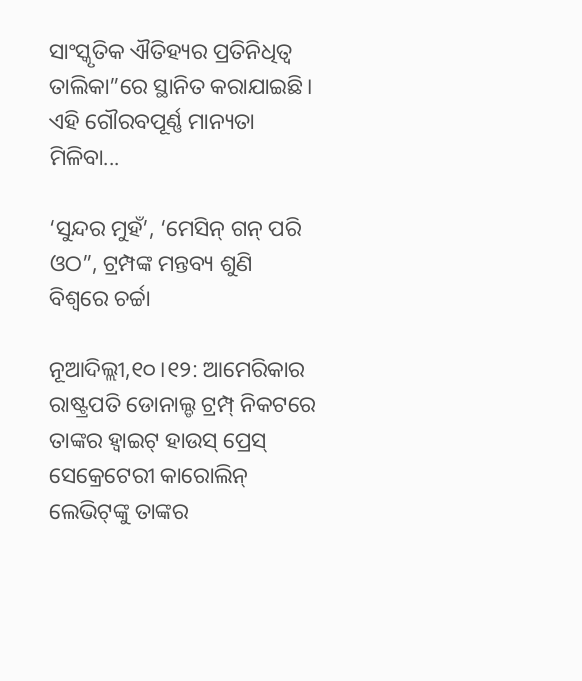ସାଂସ୍କୃତିକ ଐତିହ୍ୟର ପ୍ରତିନିଧିତ୍ୱ ତାଲିକା”ରେ ସ୍ଥାନିତ କରାଯାଇଛି। ଏହି ଗୌରବପୂର୍ଣ୍ଣ ମାନ୍ୟତା ମିଳିବା...

‘ସୁନ୍ଦର ମୁହଁ’, ‘ମେସିନ୍ ଗନ୍ ପରି ଓଠ”, ଟ୍ରମ୍ପଙ୍କ ମନ୍ତବ୍ୟ ଶୁଣି ବିଶ୍ୱରେ ଚର୍ଚ୍ଚା

ନୂଆଦିଲ୍ଲୀ,୧୦।୧୨: ଆମେରିକାର ରାଷ୍ଟ୍ରପତି ଡୋନାଲ୍ଡ ଟ୍ରମ୍ପ୍ ନିକଟରେ ତାଙ୍କର ହ୍ୱାଇଟ୍ ହାଉସ୍ ପ୍ରେସ୍ ସେକ୍ରେଟେରୀ କାରୋଲିନ୍ ଲେଭିଟ୍‌ଙ୍କୁ ତାଙ୍କର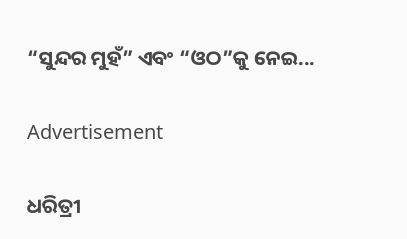“ସୁନ୍ଦର ମୁହଁ” ଏବଂ “ଓଠ”କୁ ନେଇ...

Advertisement

ଧରିତ୍ରୀ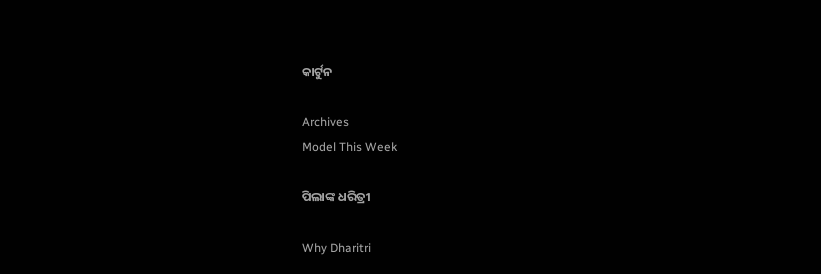କାର୍ଟୁନ

Archives
Model This Week

ପିଲାଙ୍କ ଧରିତ୍ରୀ

Why Dharitri